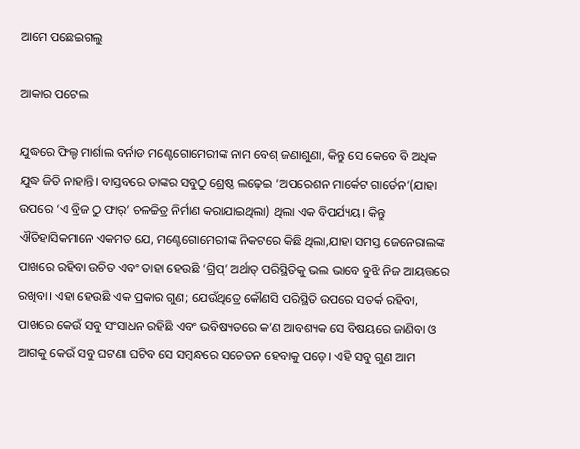ଆମେ ପଛେଇଗଲୁ

ଆକାର ପଟେଲ

ଯୁଦ୍ଧରେ ଫିଲ୍ଡ ମାର୍ଶାଲ ବର୍ନାଡ ମଣ୍ଟେଗୋମେରୀଙ୍କ ନାମ ବେଶ୍‌ ଜଣାଶୁଣା, କିନ୍ତୁ ସେ କେବେ ବି ଅଧିକ ଯୁଦ୍ଧ ଜିତି ନାହାନ୍ତି। ବାସ୍ତବରେ ତାଙ୍କର ସବୁଠୁ ଶ୍ରେଷ୍ଠ ଲଢ଼େଇ ‘ଅପରେଶନ ମାର୍କେଟ ଗାର୍ଡେନ’(ଯାହା ଉପରେ ‘ଏ ବ୍ରିଜ ଠୁ ଫାର୍‌’ ଚଳଚ୍ଚିତ୍ର ନିର୍ମାଣ କରାଯାଇଥିଲା) ଥିଲା ଏକ ବିପର୍ଯ୍ୟୟ। କିନ୍ତୁ ଐତିହାସିକମାନେ ଏକମତ ଯେ, ମଣ୍ଟେଗୋମେରୀଙ୍କ ନିକଟରେ କିଛି ଥିଲା,ଯାହା ସମସ୍ତ ଜେନେରାଲଙ୍କ ପାଖରେ ରହିବା ଉଚିତ ଏବଂ ତାହା ହେଉଛି ‘ଗ୍ରିପ୍‌’ ଅର୍ଥାତ୍‌ ପରିସ୍ଥିତିକୁ ଭଲ ଭାବେ ବୁଝି ନିଜ ଆୟତ୍ତରେ ରଖିବା। ଏହା ହେଉଛି ଏକ ପ୍ରକାର ଗୁଣ; ଯେଉଁଥିତ୍ରେ କୌଣସି ପରିସ୍ଥିତି ଉପରେ ସତର୍କ ରହିବା, ପାଖରେ କେଉଁ ସବୁ ସଂସାଧନ ରହିଛି ଏବଂ ଭବିଷ୍ୟତରେ କ’ଣ ଆବଶ୍ୟକ ସେ ବିଷୟରେ ଜାଣିବା ଓ ଆଗକୁ କେଉଁ ସବୁ ଘଟଣା ଘଟିବ ସେ ସମ୍ବନ୍ଧରେ ସଚେତନ ହେବାକୁ ପଡ଼େ। ଏହି ସବୁ ଗୁଣ ଆମ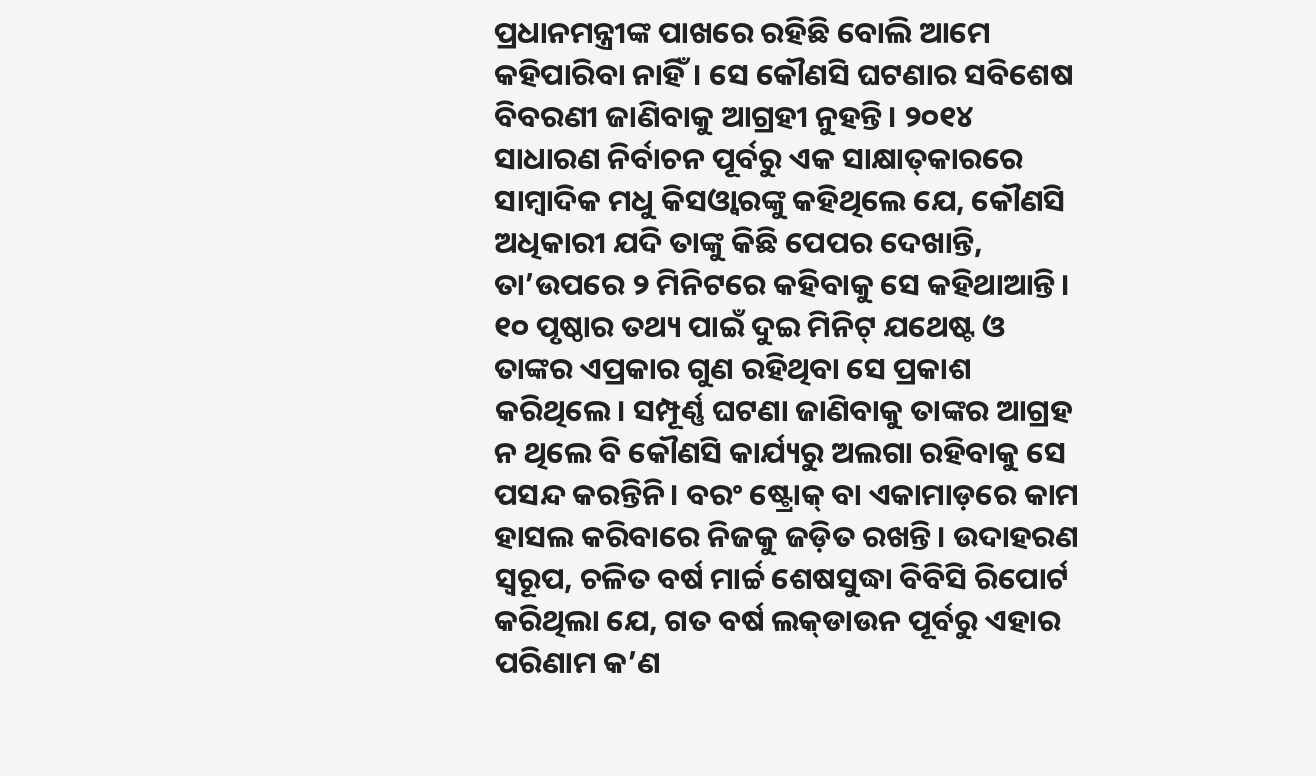ପ୍ରଧାନମନ୍ତ୍ରୀଙ୍କ ପାଖରେ ରହିଛି ବୋଲି ଆମେ କହିପାରିବା ନାହିଁ। ସେ କୌଣସି ଘଟଣାର ସବିଶେଷ ବିବରଣୀ ଜାଣିବାକୁ ଆଗ୍ରହୀ ନୁହନ୍ତି। ୨୦୧୪ ସାଧାରଣ ନିର୍ବାଚନ ପୂର୍ବରୁ ଏକ ସାକ୍ଷାତ୍‌କାରରେ ସାମ୍ବାଦିକ ମଧୁ କିସଓ୍ବାରଙ୍କୁ କହିଥିଲେ ଯେ, କୌଣସି ଅଧିକାରୀ ଯଦି ତାଙ୍କୁ କିଛି ପେପର ଦେଖାନ୍ତି, ତା’ଉପରେ ୨ ମିନିଟରେ କହିବାକୁ ସେ କହିଥାଆନ୍ତି। ୧୦ ପୃଷ୍ଠାର ତଥ୍ୟ ପାଇଁ ଦୁଇ ମିନିଟ୍‌ ଯଥେଷ୍ଟ ଓ ତାଙ୍କର ଏପ୍ରକାର ଗୁଣ ରହିଥିବା ସେ ପ୍ରକାଶ କରିଥିଲେ। ସମ୍ପୂର୍ଣ୍ଣ ଘଟଣା ଜାଣିବାକୁ ତାଙ୍କର ଆଗ୍ରହ ନ ଥିଲେ ବି କୌଣସି କାର୍ଯ୍ୟରୁ ଅଲଗା ରହିବାକୁ ସେ ପସନ୍ଦ କରନ୍ତିନି। ବରଂ ଷ୍ଟ୍ରୋକ୍‌ ବା ଏକାମାଡ଼ରେ କାମ ହାସଲ କରିବାରେ ନିଜକୁ ଜଡ଼ିତ ରଖନ୍ତି। ଉଦାହରଣ ସ୍ବରୂପ, ଚଳିତ ବର୍ଷ ମାର୍ଚ୍ଚ ଶେଷସୁଦ୍ଧା ବିବିସି ରିପୋର୍ଟ କରିଥିଲା ଯେ, ଗତ ବର୍ଷ ଲକ୍‌ଡାଉନ ପୂର୍ବରୁ ଏହାର ପରିଣାମ କ’ଣ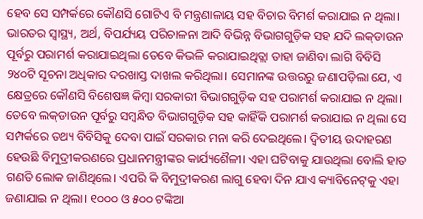ହେବ ସେ ସମ୍ପର୍କରେ କୌଣସି ଗୋଟିଏ ବି ମନ୍ତ୍ରଣାଳାୟ ସହ ବିଚାର ବିମର୍ଶ କରାଯାଇ ନ ଥିଲା। ଭାରତର ସ୍ବାସ୍ଥ୍ୟ, ଅର୍ଥ, ବିପର୍ଯ୍ୟୟ ପରିଚାଳନା ଆଦି ବିଭିନ୍ନ ବିଭାଗଗୁଡ଼ିକ ସହ ଯଦି ଲକ୍‌ଡାଉନ ପୂର୍ବରୁ ପରାମର୍ଶ କରାଯାଇଥିଲା ତେବେ କିଭଳି କରାଯାଇଥିତ୍ଲା ତାହା ଜାଣିବା ଲାଗି ବିବିସି ୨୪୦ଟି ସୂଚନା ଅଧିକାର ଦରଖାସ୍ତ ଦାଖଲ କରିଥିଲା। ସେମାନଙ୍କ ଉତ୍ତରରୁ ଜଣାପଡ଼ିଲା ଯେ, ଏ କ୍ଷେତ୍ରରେ କୌଣସି ବିଶେଷଜ୍ଞ କିମ୍ବା ସରକାରୀ ବିଭାଗଗୁଡ଼ିକ ସହ ପରାମର୍ଶ କରାଯାଇ ନ ଥିଲା। ତେବେ ଲକ୍‌ଡାଉନ ପୂର୍ବରୁ ସମ୍ବନ୍ଧିତ ବିଭାଗଗୁଡ଼ିକ ସହ କାହିଁକି ପରାମର୍ଶ କରାଯାଇ ନ ଥିଲା ସେ ସମ୍ପର୍କରେ ତଥ୍ୟ ବିବିସିକୁ ଦେବା ପାଇଁ ସରକାର ମନା କରି ଦେଇଥିଲେ। ଦ୍ୱିତୀୟ ଉଦାହରଣ ହେଉଛି ବିମୁଦ୍ରୀକରଣରେ ପ୍ରଧାନମନ୍ତ୍ରୀଙ୍କର କାର୍ଯ୍ୟଶୈଳୀ। ଏହା ଘଟିବାକୁ ଯାଉଥିଲା ବୋଲି ହାତ ଗଣତି ଲୋକ ଜାଣିଥିଲେ। ଏପରି କି ବିମୁଦ୍ରୀକରଣ ଲାଗୁ ହେବା ଦିନ ଯାଏ କ୍ୟାବିନେଟ୍‌କୁ ଏହା ଜଣାଯାଇ ନ ଥିଲା। ୧୦୦୦ ଓ ୫୦୦ ଟଙ୍କିଆ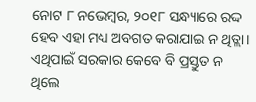ନୋଟ ୮ ନଭେମ୍ବର, ୨୦୧୮ ସନ୍ଧ୍ୟାରେ ରଦ୍ଦ ହେବ ଏହା ମଧ୍ୟ ଅବଗତ କରାଯାଇ ନ ଥିତ୍ଲା। ଏଥିପାଇଁ ସରକାର କେବେ ବି ପ୍ରସ୍ତୁତ ନ ଥିଲେ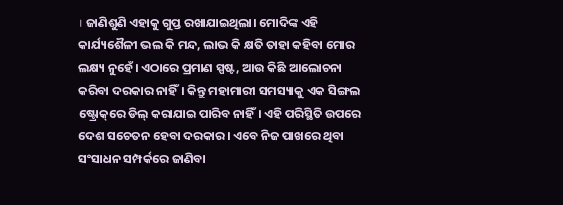। ଜାଣିଶୁଣି ଏହାକୁ ଗୁପ୍ତ ରଖାଯାଇଥିଲା। ମୋଦିଙ୍କ ଏହି କାର୍ଯ୍ୟଶୈଳୀ ଭଲ କି ମନ୍ଦ, ଲାଭ କି କ୍ଷତି ତାହା କହିବା ମୋର ଲକ୍ଷ୍ୟ ନୁହେଁ। ଏଠାରେ ପ୍ରମାଣ ସ୍ପଷ୍ଟ, ଆଉ କିଛି ଆଲୋଚନା କରିବା ଦରକାର ନାହିଁ। କିନ୍ତୁ ମହାମାରୀ ସମସ୍ୟାକୁ ଏକ ସିଙ୍ଗଲ ଷ୍ଟ୍ରୋକ୍‌ରେ ଡିଲ୍‌ କରାଯାଇ ପାରିବ ନାହିଁ। ଏହି ପରିସ୍ଥିତି ଉପରେ ଦେଶ ସଚେତନ ହେବା ଦରକାର। ଏବେ ନିଜ ପାଖରେ ଥିବା ସଂସାଧନ ସମ୍ପର୍କରେ ଜାଣିବା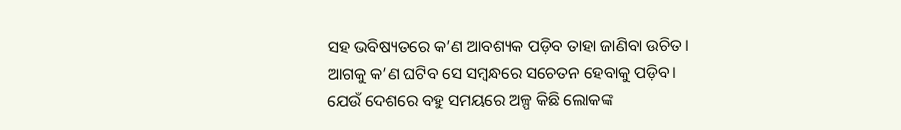ସହ ଭବିଷ୍ୟତରେ କ’ଣ ଆବଶ୍ୟକ ପଡ଼ିବ ତାହା ଜାଣିବା ଉଚିତ। ଆଗକୁ କ’ଣ ଘଟିବ ସେ ସମ୍ବନ୍ଧରେ ସଚେତନ ହେବାକୁ ପଡ଼ିବ। ଯେଉଁ ଦେଶରେ ବହୁ ସମୟରେ ଅଳ୍ପ କିଛି ଲୋକଙ୍କ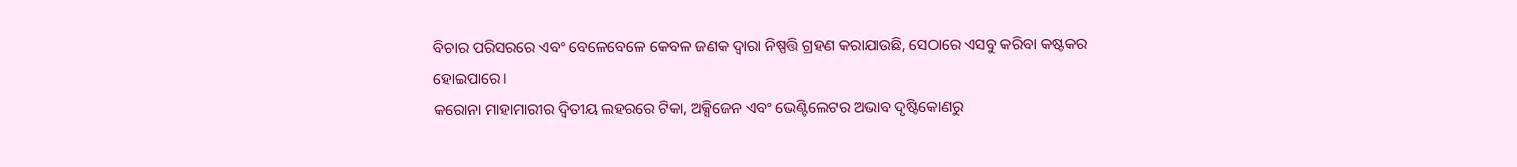ବିଚାର ପରିସରରେ ଏବଂ ବେଳେବେଳେ କେବଳ ଜଣକ ଦ୍ୱାରା ନିଷ୍ପତ୍ତି ଗ୍ରହଣ କରାଯାଉଛି, ସେଠାରେ ଏସବୁ କରିବା କଷ୍ଟକର ହୋଇପାରେ।
କରୋନା ମାହାମାରୀର ଦ୍ୱିତୀୟ ଲହରରେ ଟିକା, ଅକ୍ସିଜେନ ଏବଂ ଭେଣ୍ଟିଲେଟର ଅଭାବ ଦୃଷ୍ଟିକୋଣରୁ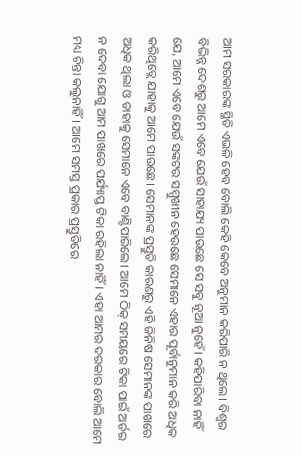ଆମ ସରକାରଙ୍କ ସ୍ଥିତି ଏଭଳି ହେବ ବୋଲି କେହି କେବେ ଅନୁମାନ କରିପାରି ନ ଥିଲେ। ବିଶ୍ୱର ବିଭିନ୍ନ ଦେଶରୁ ଆମେ ଏବେ ଯେଉଁ ସାହାଯ୍ୟ ପାଉଛେ ସେ ସବୁ ନୂଆ ନୁହେଁ। କହିପାରିବା ନାହିଁ ଯେ, ଆମେ ଏବେ ଯେଉଁ ସଙ୍କଟର ସମ୍ମୁଖୀନ ହେଉଛେ ସେମାନେ ଏହାର ପୂର୍ବାନୁମାନ କରି ଅଧିକ କରିଥିତ୍ଲେ ଯାହାକୁ ଆମେ ପାଉଛେ। ସେମାନଙ୍କ ପ୍ରସ୍ତୁତି କାରଣରୁ ଏହି ଜିନିଷ ସେମାନଙ୍କ ପାଖରେ ଅଧିକ ଥିଲା ଓ ତାହାକୁ ସେମାନେ ଏବେ ବାଣ୍ଟିପାରିଲେ। ଆମେ ଠିକ୍‌ ସମୟରେ ଟିକା ପାଇଁ ଅର୍ଡର ନ ଦେବା ଯୋଗୁ ଆମ ପାଖରେ ପର୍ଯ୍ୟାପ୍ତ ଟିକା ରହିଲା ନାହିଁ। ଏହା ଆମର ଦରକାର ବୋଲି ଆମେ ମଧ୍ୟ ଚିନ୍ତା କଲୁନାହିଁ। ଆମେ ସମସ୍ତ ପ୍ରକାର ପ୍ରସ୍ତୁତିରେ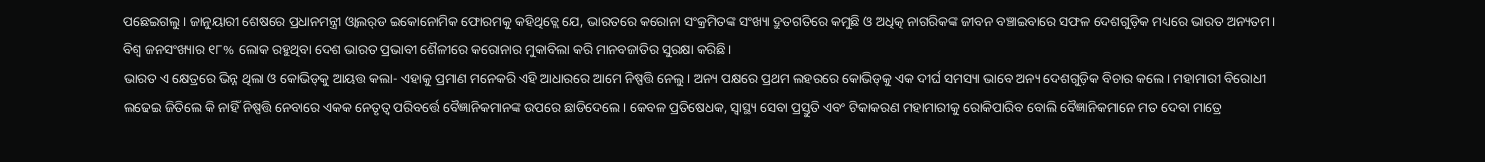ପଛେଇଗଲୁ। ଜାନୁୟାରୀ ଶେଷରେ ପ୍ରଧାନମନ୍ତ୍ରୀ ଓ୍ବାଲର୍‌ଡ ଇକୋନୋମିକ ଫୋରମକୁ କହିଥିତ୍ଲେ ଯେ, ଭାରତରେ କରୋନା ସଂକ୍ରମିତଙ୍କ ସଂଖ୍ୟା ଦ୍ରୁତଗତିରେ କମୁଛି ଓ ଅଧିତ୍କ ନାଗରିକଙ୍କ ଜୀବନ ବଞ୍ଚାଇବାରେ ସଫଳ ଦେଶଗୁଡ଼ିକ ମଧ୍ୟରେ ଭାରତ ଅନ୍ୟତମ। ବିଶ୍ୱ ଜନସଂଖ୍ୟାର ୧୮% ଲୋକ ରହୁଥିବା ଦେଶ ଭାରତ ପ୍ରଭାବୀ ଶୈଳୀରେ କରୋନାର ମୁକାବିଲା କରି ମାନବଜାତିର ସୁରକ୍ଷା କରିଛି।
ଭାରତ ଏ କ୍ଷେତ୍ରରେ ଭିନ୍ନ ଥିଲା ଓ କୋଭିଡ୍‌କୁ ଆୟତ୍ତ କଲା- ଏହାକୁ ପ୍ରମାଣ ମନେକରି ଏହି ଆଧାରରେ ଆମେ ନିଷ୍ପତ୍ତି ନେଲୁ। ଅନ୍ୟ ପକ୍ଷରେ ପ୍ରଥମ ଲହରରେ କୋଭିଡ୍‌କୁ ଏକ ଦୀର୍ଘ ସମସ୍ୟା ଭାବେ ଅନ୍ୟ ଦେଶଗୁଡ଼ିକ ବିଚାର କଲେ। ମହାମାରୀ ବିରୋଧୀ ଲଢେଇ ଜିତିଲେ କି ନାହିଁ ନିଷ୍ପତ୍ତି ନେବାରେ ଏକକ ନେତୃତ୍ୱ ପରିବର୍ତ୍ତେ ବୈଜ୍ଞାନିକମାନଙ୍କ ଉପରେ ଛାଡିଦେଲେ। କେବଳ ପ୍ରତିଷେଧକ, ସ୍ବାସ୍ଥ୍ୟ ସେବା ପ୍ରସ୍ତୁତି ଏବଂ ଟିକାକରଣ ମହାମାରୀକୁ ରୋକିପାରିବ ବୋଲି ବୈଜ୍ଞାନିକମାନେ ମତ ଦେବା ମାତ୍ରେ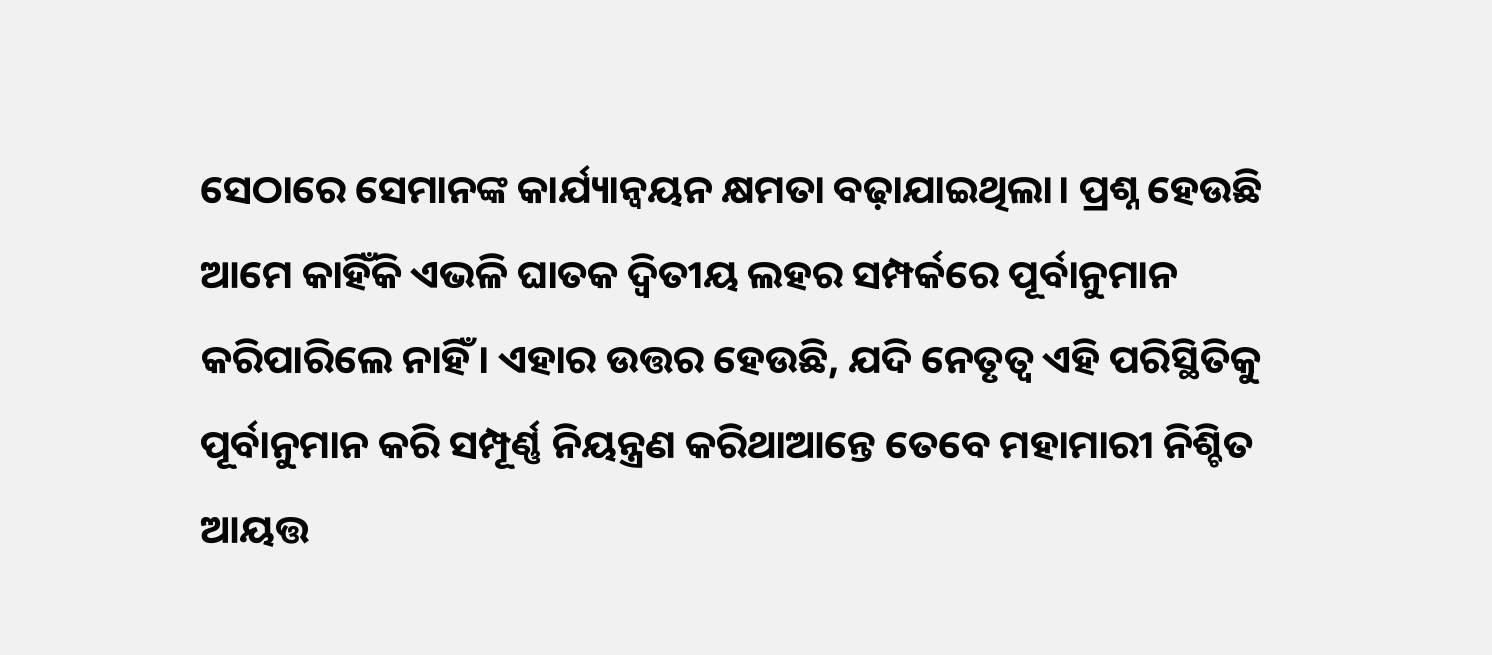ସେଠାରେ ସେମାନଙ୍କ କାର୍ଯ୍ୟାନ୍ବୟନ କ୍ଷମତା ବଢ଼ାଯାଇଥିଲା। ପ୍ରଶ୍ନ ହେଉଛି ଆମେ କାହିଁକି ଏଭଳି ଘାତକ ଦ୍ୱିତୀୟ ଲହର ସମ୍ପର୍କରେ ପୂର୍ବାନୁମାନ କରିପାରିଲେ ନାହିଁ। ଏହାର ଉତ୍ତର ହେଉଛି, ଯଦି ନେତୃତ୍ୱ ଏହି ପରିସ୍ଥିତିକୁ ପୂର୍ବାନୁମାନ କରି ସମ୍ପୂର୍ଣ୍ଣ ନିୟନ୍ତ୍ରଣ କରିଥାଆନ୍ତେ ତେବେ ମହାମାରୀ ନିଶ୍ଚିତ ଆୟତ୍ତ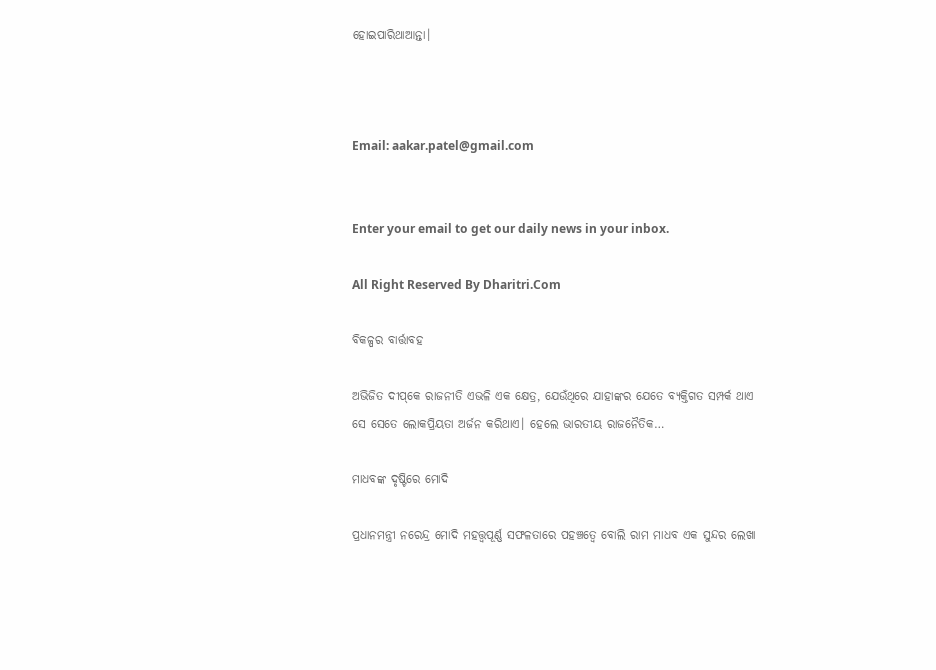ହୋଇପାରିଥାଆନ୍ତା।



Email: aakar.patel@gmail.com


Enter your email to get our daily news in your inbox.

All Right Reserved By Dharitri.Com

ବିକଳ୍ପର ବାର୍ତ୍ତାବହ

ଅଭିଜିତ ଦୀପ୍‌କେ ରାଜନୀତି ଏଭଳି ଏକ କ୍ଷେତ୍ର, ଯେଉଁଥିରେ ଯାହାଙ୍କର ଯେତେ ବ୍ୟକ୍ତିଗତ ସମ୍ପର୍କ ଥାଏ ସେ ସେତେ ଲୋକପ୍ରିୟତା ଅର୍ଜନ କରିଥାଏ। ହେଲେ ଭାରତୀୟ ରାଜନୈତିକ…

ମାଧବଙ୍କ ଦୃଷ୍ଟିରେ ମୋଦି

ପ୍ରଧାନମନ୍ତ୍ରୀ ନରେନ୍ଦ୍ର ମୋଦି ମହତ୍ତ୍ୱପୂର୍ଣ୍ଣ ସଫଳତାରେ ପହଞ୍ଚତ୍ୱେ ବୋଲି ରାମ ମାଧବ ଏକ ସୁନ୍ଦର ଲେଖା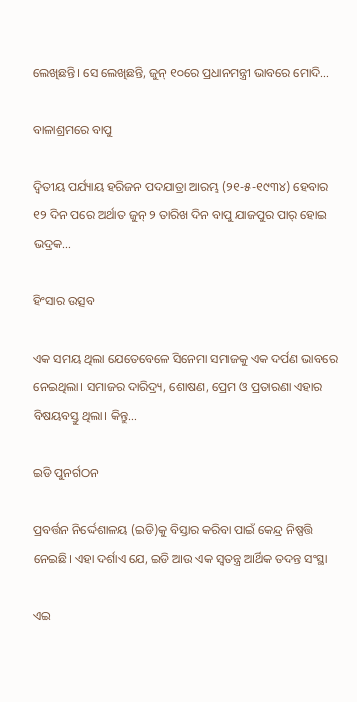ଲେଖିଛନ୍ତି। ସେ ଲେଖିଛନ୍ତି, ଜୁନ୍‌ ୧୦ରେ ପ୍ରଧାନମନ୍ତ୍ରୀ ଭାବରେ ମୋଦି…

ବାଳାଶ୍ରମରେ ବାପୁ

ଦ୍ବିତୀୟ ପର୍ଯ୍ୟାୟ ହରିଜନ ପଦଯାତ୍ରା ଆରମ୍ଭ (୨୧-୫-୧୯୩୪) ହେବାର ୧୨ ଦିନ ପରେ ଅର୍ଥାତ ଜୁନ୍‌ ୨ ତାରିଖ ଦିନ ବାପୁ ଯାଜପୁର ପାର୍‌ ହୋଇ ଭଦ୍ରକ…

ହିଂସାର ଉତ୍ସବ

ଏକ ସମୟ ଥିଲା ଯେତେବେଳେ ସିନେମା ସମାଜକୁ ଏକ ଦର୍ପଣ ଭାବରେ ନେଇଥିଲା। ସମାଜର ଦାରିଦ୍ର୍ୟ, ଶୋଷଣ, ପ୍ରେମ ଓ ପ୍ରତାରଣା ଏହାର ବିଷୟବସ୍ତୁ ଥିଲା। କିନ୍ତୁ…

ଇଡି ପୁନର୍ଗଠନ

ପ୍ରବର୍ତ୍ତନ ନିର୍ଦ୍ଦେଶାଳୟ (ଇଡି)କୁ ବିସ୍ତାର କରିବା ପାଇଁ କେନ୍ଦ୍ର ନିଷ୍ପତ୍ତି ନେଇଛି। ଏହା ଦର୍ଶାଏ ଯେ, ଇଡି ଆଉ ଏକ ସ୍ବତନ୍ତ୍ର ଆର୍ଥିକ ତଦନ୍ତ ସଂସ୍ଥା

ଏଇ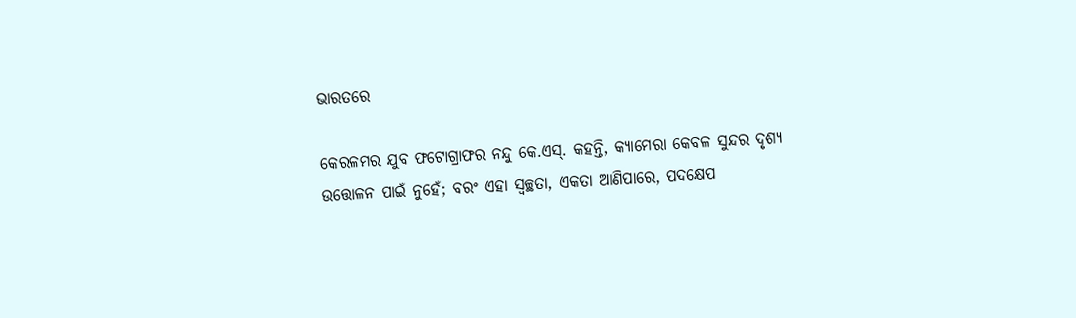ଭାରତରେ

କେରଳମର ଯୁବ ଫଟୋଗ୍ରାଫର ନନ୍ଦୁ କେ.ଏସ୍‌. କହନ୍ତି, କ୍ୟାମେରା କେବଳ ସୁନ୍ଦର ଦୃଶ୍ୟ ଉତ୍ତୋଳନ ପାଇଁ ନୁହେଁ; ବରଂ ଏହା ସ୍ବଚ୍ଛତା, ଏକତା ଆଣିପାରେ, ପଦକ୍ଷେପ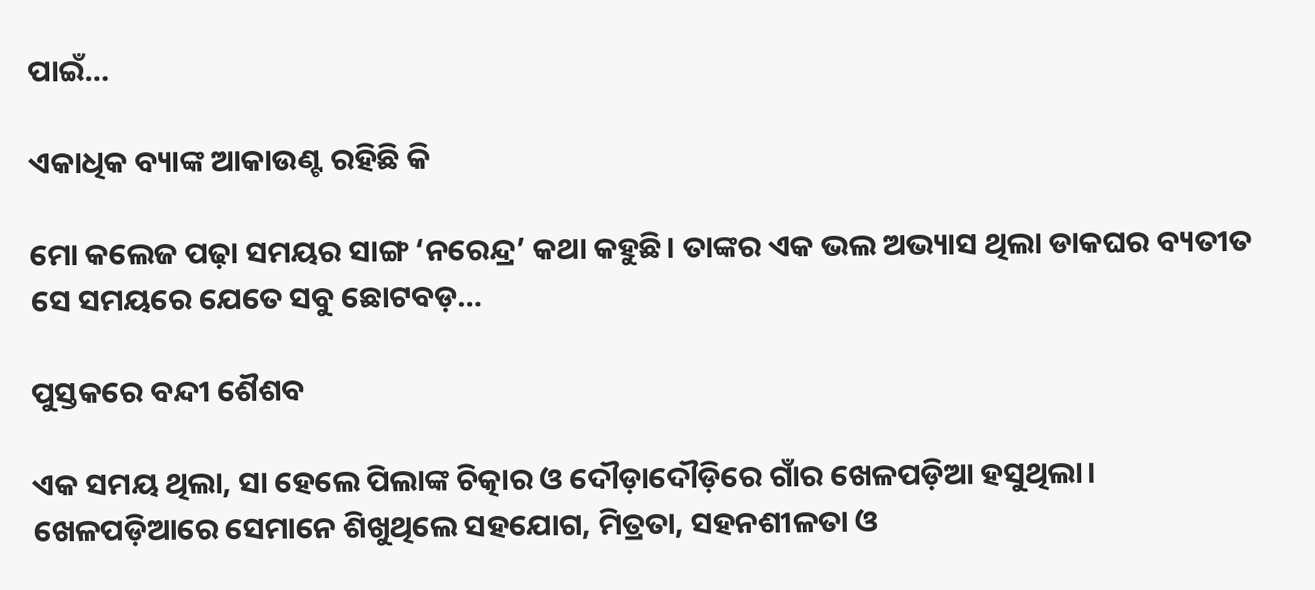ପାଇଁ…

ଏକାଧିକ ବ୍ୟାଙ୍କ ଆକାଉଣ୍ଟ ରହିଛି କି

ମୋ କଲେଜ ପଢ଼ା ସମୟର ସାଙ୍ଗ ‘ନରେନ୍ଦ୍ର’ କଥା କହୁଛି। ତାଙ୍କର ଏକ ଭଲ ଅଭ୍ୟାସ ଥିଲା ଡାକଘର ବ୍ୟତୀତ ସେ ସମୟରେ ଯେତେ ସବୁ ଛୋଟବଡ଼…

ପୁସ୍ତକରେ ବନ୍ଦୀ ଶୈଶବ

ଏକ ସମୟ ଥିଲା, ସା ହେଲେ ପିଲାଙ୍କ ଚିତ୍କାର ଓ ଦୌଡ଼ାଦୌଡ଼ିରେ ଗାଁର ଖେଳପଡ଼ିଆ ହସୁଥିଲା। ଖେଳପଡ଼ିଆରେ ସେମାନେ ଶିଖୁଥିଲେ ସହଯୋଗ, ମିତ୍ରତା, ସହନଶୀଳତା ଓ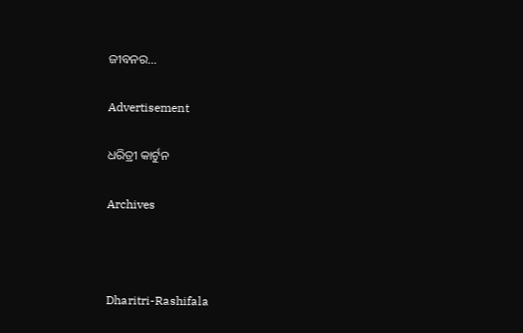ଜୀବନର…

Advertisement

ଧରିତ୍ରୀ କାର୍ଟୁନ

Archives



Dharitri-Rashifala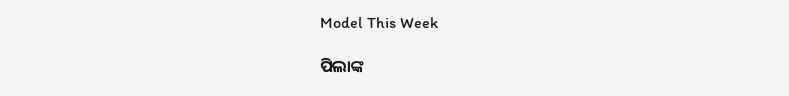Model This Week

ପିଲାଙ୍କ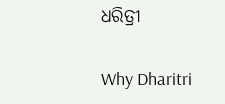ଧରିତ୍ରୀ

Why Dharitri